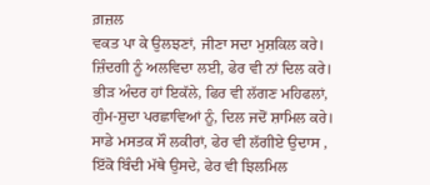ਗ਼ਜ਼ਲ
ਵਕਤ ਪਾ ਕੇ ਉਲਝਣਾਂ, ਜੀਣਾ ਸਦਾ ਮੁਸ਼ਕਿਲ ਕਰੇ।
ਜ਼ਿੰਦਗੀ ਨੂੰ ਅਲਵਿਦਾ ਲਈ, ਫੇਰ ਵੀ ਨਾਂ ਦਿਲ ਕਰੇ।
ਭੀੜ ਅੰਦਰ ਹਾਂ ਇਕੱਲੇ, ਫਿਰ ਵੀ ਲੱਗਣ ਮਹਿਫਲਾਂ,
ਗੁੰਮ-ਸ਼ੁਦਾ ਪਰਛਾਵਿਆਂ ਨੂੰ, ਦਿਲ ਜਦੋਂ ਸ਼ਾਮਿਲ ਕਰੇ।
ਸਾਡੇ ਮਸਤਕ ਸੌ ਲਕੀਰਾਂ, ਫੇਰ ਵੀ ਲੱਗੀਏ ਉਦਾਸ ,
ਇੱਕੋ ਬਿੰਦੀ ਮੱਥੇ ਉਸਦੇ, ਫੇਰ ਵੀ ਝਿਲਮਿਲ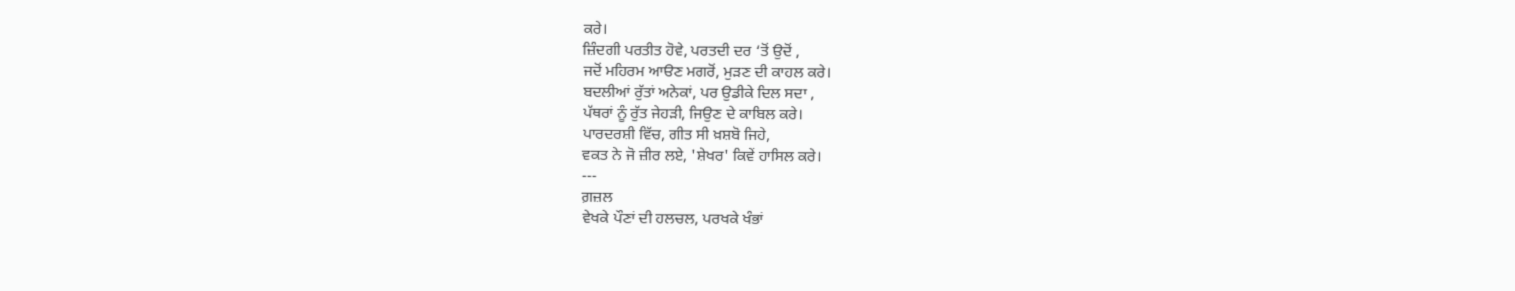ਕਰੇ।
ਜ਼ਿੰਦਗੀ ਪਰਤੀਤ ਹੋਵੇ, ਪਰਤਦੀ ਦਰ ‘ਤੋਂ ਉਦੋਂ ,
ਜਦੋਂ ਮਹਿਰਮ ਆੳਣ ਮਗਰੋਂ, ਮੁੜਣ ਦੀ ਕਾਹਲ ਕਰੇ।
ਬਦਲੀਆਂ ਰੁੱਤਾਂ ਅਨੇਕਾਂ, ਪਰ ਉਡੀਕੇ ਦਿਲ ਸਦਾ ,
ਪੱਥਰਾਂ ਨੂੰ ਰੁੱਤ ਜੇਹੜੀ, ਜਿਉਣ ਦੇ ਕਾਬਿਲ ਕਰੇ।
ਪਾਰਦਰਸ਼ੀ ਵਿੱਚ, ਗੀਤ ਸੀ ਖ਼ਸ਼ਬੋ ਜਿਹੇ,
ਵਕਤ ਨੇ ਜੋ ਜ਼ੀਰ ਲਏ, 'ਸ਼ੇਖਰ' ਕਿਵੇਂ ਹਾਸਿਲ ਕਰੇ।
---
ਗ਼ਜ਼ਲ
ਵੇਖਕੇ ਪੌਣਾਂ ਦੀ ਹਲਚਲ, ਪਰਖਕੇ ਖੰਭਾਂ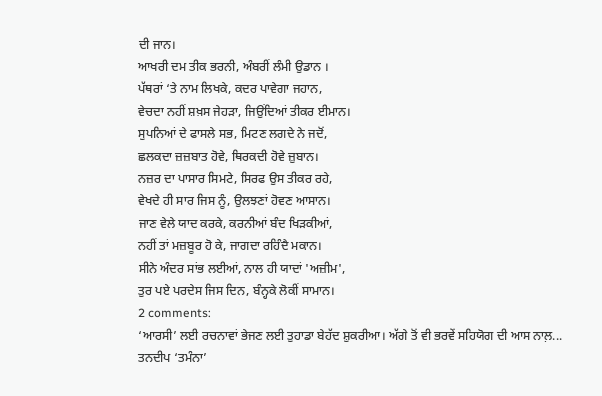ਦੀ ਜਾਨ।
ਆਖਰੀ ਦਮ ਤੀਕ ਭਰਨੀ, ਅੰਬਰੀਂ ਲੰਮੀ ਉਡਾਨ ।
ਪੱਥਰਾਂ ‘ਤੇ ਨਾਮ ਲਿਖਕੇ, ਕਦਰ ਪਾਵੇਗਾ ਜਹਾਨ,
ਵੇਚਦਾ ਨਹੀਂ ਸ਼ਖ਼ਸ ਜੇਹੜਾ, ਜਿਉਂਦਿਆਂ ਤੀਕਰ ਈਮਾਨ।
ਸੁਪਨਿਆਂ ਦੇ ਫਾਸਲੇ ਸਭ, ਮਿਟਣ ਲਗਦੇ ਨੇ ਜਦੋਂ,
ਛਲਕਦਾ ਜ਼ਜ਼ਬਾਤ ਹੋਵੇ, ਥਿਰਕਦੀ ਹੋਵੇ ਜ਼ੁਬਾਨ।
ਨਜ਼ਰ ਦਾ ਪਾਸਾਰ ਸਿਮਟੇ, ਸਿਰਫ ਉਸ ਤੀਕਰ ਰਹੇ,
ਵੇਖਦੇ ਹੀ ਸਾਰ ਜਿਸ ਨੂੰ, ਉਲਝਣਾਂ ਹੋਵਣ ਆਸਾਨ।
ਜਾਣ ਵੇਲੇ ਯਾਦ ਕਰਕੇ, ਕਰਨੀਆਂ ਬੰਦ ਖਿੜਕੀਆਂ,
ਨਹੀਂ ਤਾਂ ਮਜ਼ਬੂਰ ਹੋ ਕੇ, ਜਾਗਦਾ ਰਹਿੰਦੈ ਮਕਾਨ।
ਸੀਨੇ ਅੰਦਰ ਸਾਂਭ ਲਈਆਂ, ਨਾਲ ਹੀ ਯਾਦਾਂ 'ਅਜ਼ੀਮ',
ਤੁਰ ਪਏ ਪਰਦੇਸ ਜਿਸ ਦਿਨ, ਬੰਨ੍ਹਕੇ ਲੋਕੀਂ ਸਾਮਾਨ।
2 comments:
‘ਆਰਸੀ’ ਲਈ ਰਚਨਾਵਾਂ ਭੇਜਣ ਲਈ ਤੁਹਾਡਾ ਬੇਹੱਦ ਸ਼ੁਕਰੀਆ। ਅੱਗੇ ਤੋਂ ਵੀ ਭਰਵੇਂ ਸਹਿਯੋਗ ਦੀ ਆਸ ਨਾਲ਼...
ਤਨਦੀਪ ‘ਤਮੰਨਾ’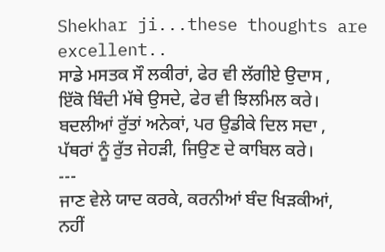Shekhar ji...these thoughts are excellent..
ਸਾਡੇ ਮਸਤਕ ਸੌ ਲਕੀਰਾਂ, ਫੇਰ ਵੀ ਲੱਗੀਏ ਉਦਾਸ ,
ਇੱਕੋ ਬਿੰਦੀ ਮੱਥੇ ਉਸਦੇ, ਫੇਰ ਵੀ ਝਿਲਮਿਲ ਕਰੇ।
ਬਦਲੀਆਂ ਰੁੱਤਾਂ ਅਨੇਕਾਂ, ਪਰ ਉਡੀਕੇ ਦਿਲ ਸਦਾ ,
ਪੱਥਰਾਂ ਨੂੰ ਰੁੱਤ ਜੇਹੜੀ, ਜਿਉਣ ਦੇ ਕਾਬਿਲ ਕਰੇ।
---
ਜਾਣ ਵੇਲੇ ਯਾਦ ਕਰਕੇ, ਕਰਨੀਆਂ ਬੰਦ ਖਿੜਕੀਆਂ,
ਨਹੀਂ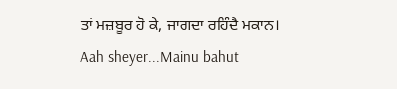ਤਾਂ ਮਜ਼ਬੂਰ ਹੋ ਕੇ, ਜਾਗਦਾ ਰਹਿੰਦੈ ਮਕਾਨ।
Aah sheyer...Mainu bahut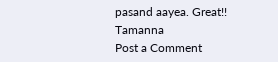pasand aayea. Great!!
Tamanna
Post a Comment